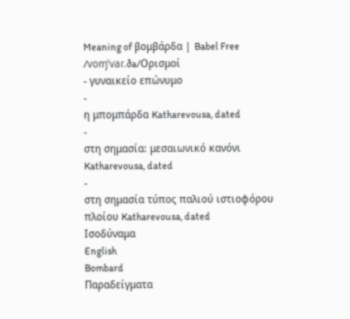Meaning of βομβάρδα | Babel Free
/voɱˈvaɾ.ða/Ορισμοί
- γυναικείο επώνυμο
-
η μπομπάρδα Katharevousa, dated
-
στη σημασία: μεσαιωνικό κανόνι Katharevousa, dated
-
στη σημασία τύπος παλιού ιστιοφόρου πλοίου Katharevousa, dated
Ισοδύναμα
English
Bombard
Παραδείγματα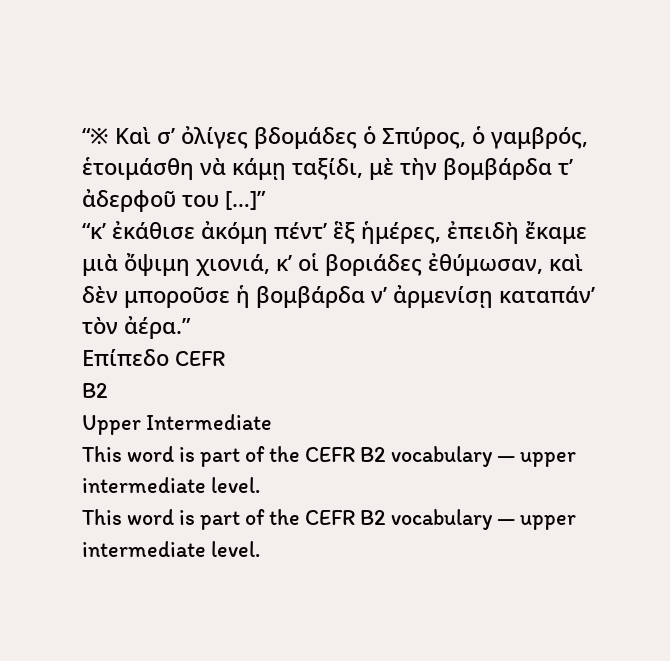“※ Καὶ σ’ ὀλίγες βδομάδες ὁ Σπύρος, ὁ γαμβρός, ἑτοιμάσθη νὰ κάμῃ ταξίδι, μὲ τὴν βομβάρδα τ’ ἀδερφοῦ του […]”
“κ’ ἐκάθισε ἀκόμη πέντ’ ἓξ ἡμέρες, ἐπειδὴ ἔκαμε μιὰ ὄψιμη χιονιά, κ’ οἱ βοριάδες ἐθύμωσαν, καὶ δὲν μποροῦσε ἡ βομβάρδα ν’ ἀρμενίσῃ καταπάν’ τὸν ἀέρα.”
Επίπεδο CEFR
B2
Upper Intermediate
This word is part of the CEFR B2 vocabulary — upper intermediate level.
This word is part of the CEFR B2 vocabulary — upper intermediate level.